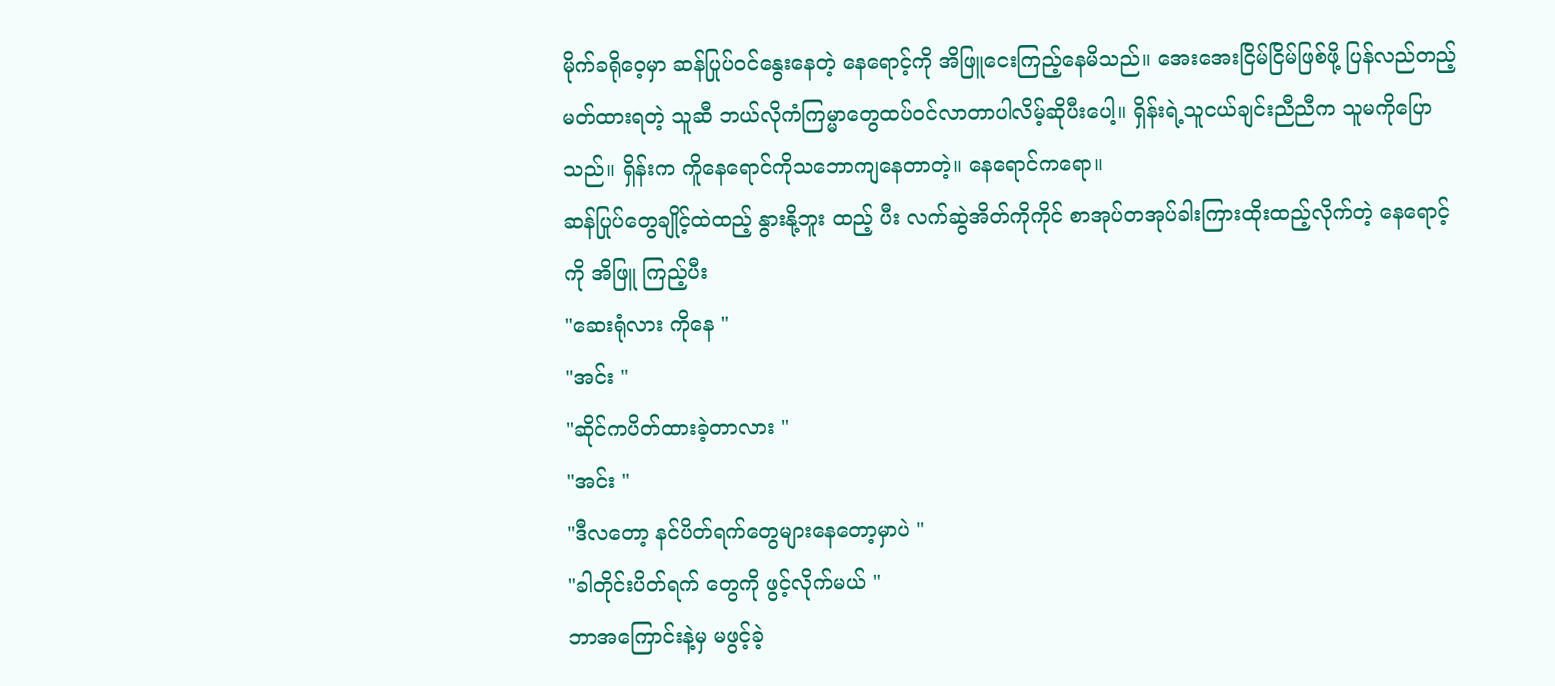မိုက်ခရိုဝေ့မှာ ဆန်ပြုပ်ဝင်နွေးနေတဲ့ နေရောင့်ကို အိဖြူငေးကြည့်နေမိသည်။ အေးအေးငြိမ်ငြိမ်ဖြစ်ဖို့ ပြန်လည်တည့်မတ်ထားရတဲ့ သူဆီ ဘယ်လိုကံကြမ္မာတွေထပ်ဝင်လာတာပါလိမ့်ဆိုပီးပေါ့။ ရှိန်းရဲ့သူငယ်ချင်းညီညီက သူမကိုပြောသည်။ ရှိန်းက ကိူနေရောင်ကိုသဘောကျနေတာတဲ့။ နေရောင်ကရော။
ဆန်ပြုပ်တွေချိုင့်ထဲထည့် နွားနို့ဘူး ထည့် ပီး လက်ဆွဲအိတ်ကိုကိုင် စာအုပ်တအုပ်ခါးကြားထိုးထည့်လိုက်တဲ့ နေရောင့်ကို အိဖြူ ကြည့်ပီး
"ဆေးရုံလား ကိုနေ "
"အင်း "
"ဆိုင်ကပိတ်ထားခဲ့တာလား "
"အင်း "
"ဒီလတော့ နင်ပိတ်ရက်တွေများနေတော့မှာပဲ "
"ခါတိုင်းပိတ်ရက် တွေကို ဖွင့်လိုက်မယ် "
ဘာအကြောင်းနဲ့မှ မဖွင့်ခဲ့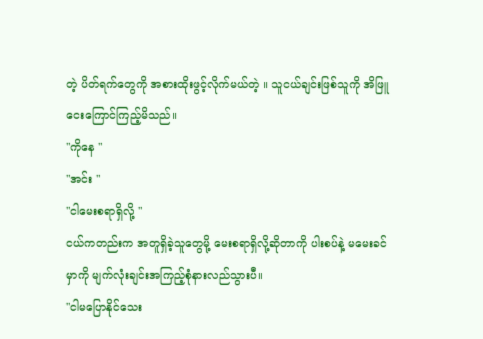တဲ့ ပိတ်ရက်တွေကို အစားထိုးဖွင့်လိုက်မယ်တဲ့ ။ သူငယ်ချင်းဖြစ်သူကို အိဖြူ ငေးကြောင်ကြည့်မိသည်။
"ကိုနေ "
"အင်း "
"ငါမေးစရာရှိလို့ "
ငယ်ကတည်းက အတူရှိခဲ့သူတွေမို့ မေးစရာရှိလို့ဆိုတာကို ပါးစပ်နဲ့ မမေးခင်မှာကို မျက်လုံးချင်းအကြည့်စုံနားလည်သွားပီ။
"ငါမပြောနိုင်သေး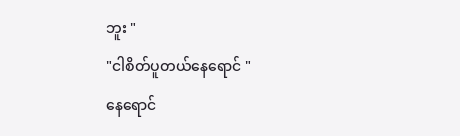ဘူး "
"ငါစိတ်ပူတယ်နေရောင် "
နေရောင်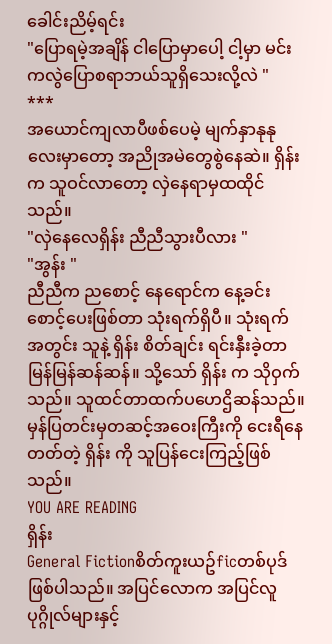ခေါင်းညိမ့်ရင်း
"ပြောရမဲ့အချိန် ငါပြောမှာပေါ့ ငါ့မှာ မင်းကလွဲပြောစရာဘယ်သူရှိသေးလို့လဲ "
***
အယောင်ကျလာပီဖစ်ပေမဲ့ မျက်နှာနုနုလေးမှာတော့ အညိုအမဲတွေစွဲနေဆဲ။ ရှိန်းက သူဝင်လာတော့ လှဲနေရာမှထထိုင်သည်။
"လှဲနေလေရှိန်း ညီညီသွားပီလား "
"အွန်း "
ညီညီက ညစောင့် နေရောင်က နေ့ခင်းစောင့်ပေးဖြစ်တာ သုံးရက်ရှိပီ။ သုံးရက်အတွင်း သူနဲ့ ရှိန်း စိတ်ချင်း ရင်းနှီးခဲ့တာမြန်မြန်ဆန်ဆန်။ သို့သော် ရှိန်း က သိုဝှက်သည်။ သူထင်တာထက်ပဟေဌိဆန်သည်။ မှန်ပြတင်းမှတဆင့်အဝေးကြီးကို ငေးရီနေတတ်တဲ့ ရှိန်း ကို သူပြန်ငေးကြည့်ဖြစ်သည်။
YOU ARE READING
ရှိန်း
General Fictionစိတ်ကူးယဥ်ficတစ်ပုဒ်ဖြစ်ပါသည်။ အပြင်လောက အပြင်လူပုဂ္ဂိုလ်များနှင့်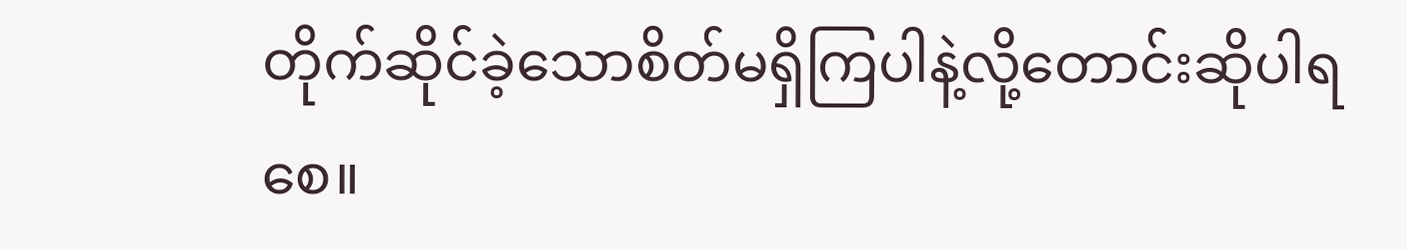တိုက်ဆိုင်ခဲ့သောစိတ်မရှိကြပါနဲ့လို့တောင်းဆိုပါရစေ။